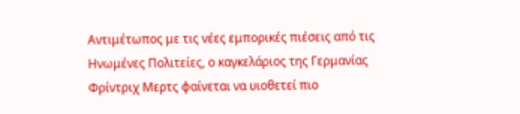Αντιμέτωπος με τις νέες εμπορικές πιέσεις από τις Ηνωμένες Πολιτείες, ο καγκελάριος της Γερμανίας Φρίντριχ Μερτς φαίνεται να υιοθετεί πιο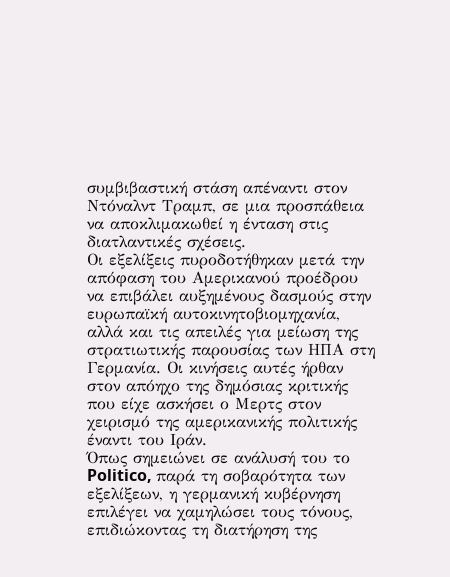συμβιβαστική στάση απέναντι στον Ντόναλντ Τραμπ, σε μια προσπάθεια να αποκλιμακωθεί η ένταση στις διατλαντικές σχέσεις.
Οι εξελίξεις πυροδοτήθηκαν μετά την απόφαση του Αμερικανού προέδρου να επιβάλει αυξημένους δασμούς στην ευρωπαϊκή αυτοκινητοβιομηχανία, αλλά και τις απειλές για μείωση της στρατιωτικής παρουσίας των ΗΠΑ στη Γερμανία. Οι κινήσεις αυτές ήρθαν στον απόηχο της δημόσιας κριτικής που είχε ασκήσει ο Μερτς στον χειρισμό της αμερικανικής πολιτικής έναντι του Ιράν.
Όπως σημειώνει σε ανάλυσή του το Politico, παρά τη σοβαρότητα των εξελίξεων, η γερμανική κυβέρνηση επιλέγει να χαμηλώσει τους τόνους, επιδιώκοντας τη διατήρηση της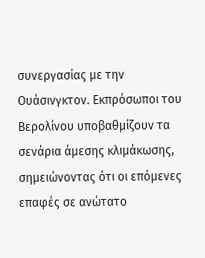συνεργασίας με την Ουάσινγκτον. Εκπρόσωποι του Βερολίνου υποβαθμίζουν τα σενάρια άμεσης κλιμάκωσης, σημειώνοντας ότι οι επόμενες επαφές σε ανώτατο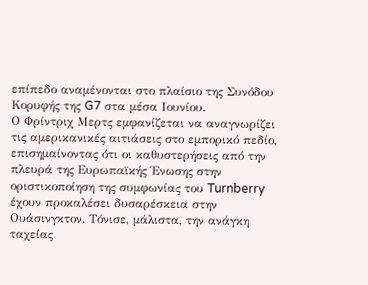επίπεδο αναμένονται στο πλαίσιο της Συνόδου Κορυφής της G7 στα μέσα Ιουνίου.
Ο Φρίντριχ Μερτς εμφανίζεται να αναγνωρίζει τις αμερικανικές αιτιάσεις στο εμπορικό πεδίο, επισημαίνοντας ότι οι καθυστερήσεις από την πλευρά της Ευρωπαϊκής Ένωσης στην οριστικοποίηση της συμφωνίας του Turnberry έχουν προκαλέσει δυσαρέσκεια στην Ουάσινγκτον. Τόνισε, μάλιστα, την ανάγκη ταχείας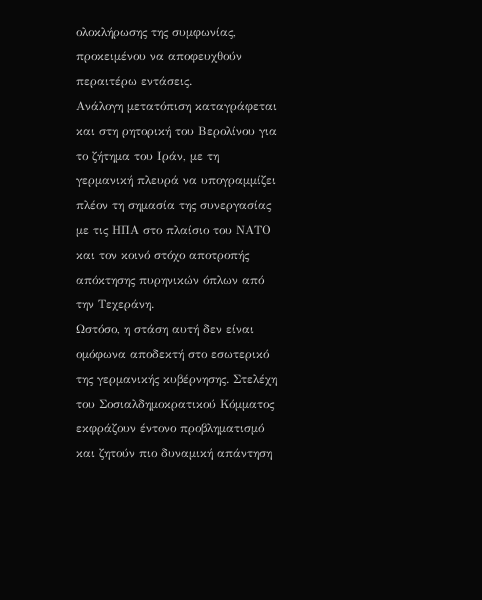ολοκλήρωσης της συμφωνίας, προκειμένου να αποφευχθούν περαιτέρω εντάσεις.
Ανάλογη μετατόπιση καταγράφεται και στη ρητορική του Βερολίνου για το ζήτημα του Ιράν, με τη γερμανική πλευρά να υπογραμμίζει πλέον τη σημασία της συνεργασίας με τις ΗΠΑ στο πλαίσιο του ΝΑΤΟ και τον κοινό στόχο αποτροπής απόκτησης πυρηνικών όπλων από την Τεχεράνη.
Ωστόσο, η στάση αυτή δεν είναι ομόφωνα αποδεκτή στο εσωτερικό της γερμανικής κυβέρνησης. Στελέχη του Σοσιαλδημοκρατικού Κόμματος εκφράζουν έντονο προβληματισμό και ζητούν πιο δυναμική απάντηση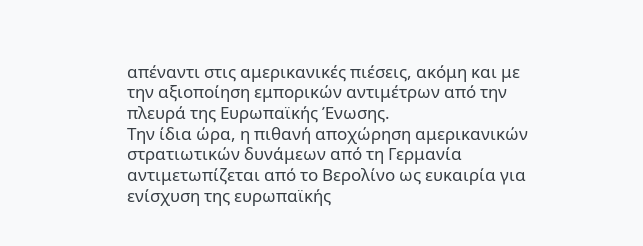απέναντι στις αμερικανικές πιέσεις, ακόμη και με την αξιοποίηση εμπορικών αντιμέτρων από την πλευρά της Ευρωπαϊκής Ένωσης.
Την ίδια ώρα, η πιθανή αποχώρηση αμερικανικών στρατιωτικών δυνάμεων από τη Γερμανία αντιμετωπίζεται από το Βερολίνο ως ευκαιρία για ενίσχυση της ευρωπαϊκής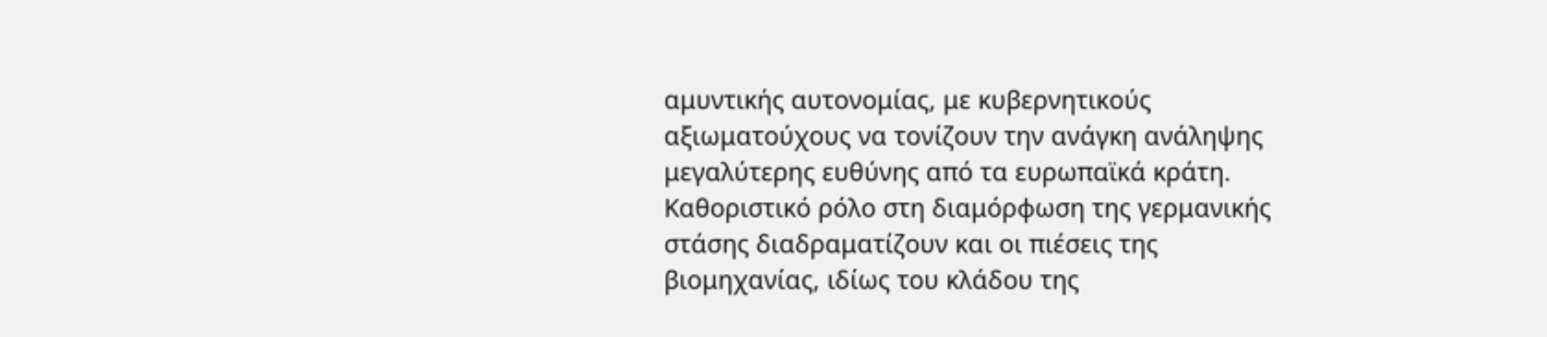αμυντικής αυτονομίας, με κυβερνητικούς αξιωματούχους να τονίζουν την ανάγκη ανάληψης μεγαλύτερης ευθύνης από τα ευρωπαϊκά κράτη.
Καθοριστικό ρόλο στη διαμόρφωση της γερμανικής στάσης διαδραματίζουν και οι πιέσεις της βιομηχανίας, ιδίως του κλάδου της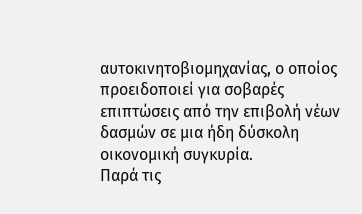αυτοκινητοβιομηχανίας, ο οποίος προειδοποιεί για σοβαρές επιπτώσεις από την επιβολή νέων δασμών σε μια ήδη δύσκολη οικονομική συγκυρία.
Παρά τις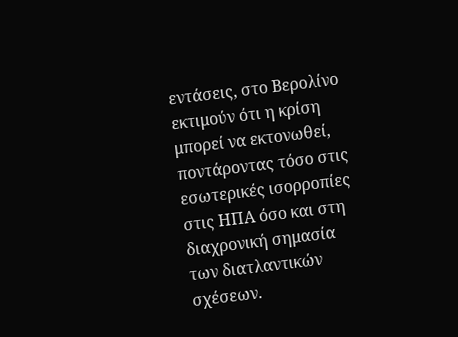εντάσεις, στο Βερολίνο εκτιμούν ότι η κρίση μπορεί να εκτονωθεί, ποντάροντας τόσο στις εσωτερικές ισορροπίες στις ΗΠΑ όσο και στη διαχρονική σημασία των διατλαντικών σχέσεων.